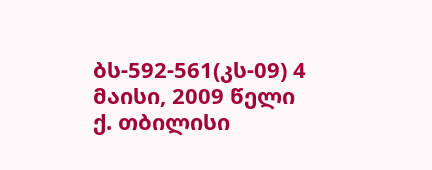ბს-592-561(კს-09) 4 მაისი, 2009 წელი
ქ. თბილისი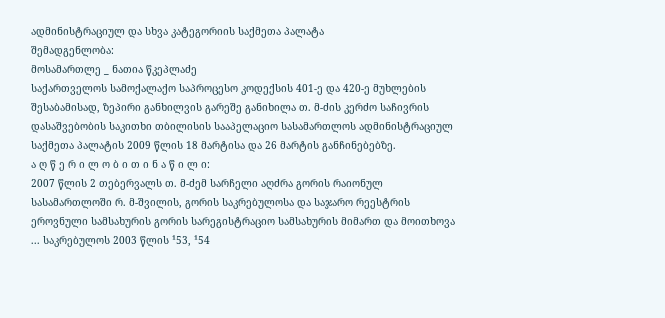ადმინისტრაციულ და სხვა კატეგორიის საქმეთა პალატა
შემადგენლობა:
მოსამართლე _ ნათია წკეპლაძე
საქართველოს სამოქალაქო საპროცესო კოდექსის 401-ე და 420-ე მუხლების შესაბამისად, ზეპირი განხილვის გარეშე განიხილა თ. მ-ძის კერძო საჩივრის დასაშვებობის საკითხი თბილისის სააპელაციო სასამართლოს ადმინისტრაციულ საქმეთა პალატის 2009 წლის 18 მარტისა და 26 მარტის განჩინებებზე.
ა ღ წ ე რ ი ლ ო ბ ი თ ი ნ ა წ ი ლ ი:
2007 წლის 2 თებერვალს თ. მ-ძემ სარჩელი აღძრა გორის რაიონულ სასამართლოში რ. მ-შვილის, გორის საკრებულოსა და საჯარო რეესტრის ეროვნული სამსახურის გორის სარეგისტრაციო სამსახურის მიმართ და მოითხოვა ... საკრებულოს 2003 წლის ¹53, ¹54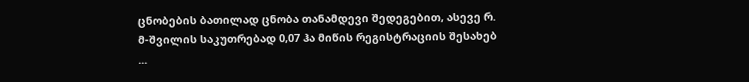ცნობების ბათილად ცნობა თანამდევი შედეგებით, ასევე რ. მ-შვილის საკუთრებად 0,07 ჰა მიწის რეგისტრაციის შესახებ ...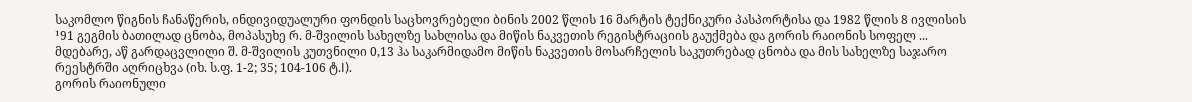საკომლო წიგნის ჩანაწერის, ინდივიდუალური ფონდის საცხოვრებელი ბინის 2002 წლის 16 მარტის ტექნიკური პასპორტისა და 1982 წლის 8 ივლისის ¹91 გეგმის ბათილად ცნობა, მოპასუხე რ. მ-შვილის სახელზე სახლისა და მიწის ნაკვეთის რეგისტრაციის გაუქმება და გორის რაიონის სოფელ ... მდებარე, აწ გარდაცვლილი შ. მ-შვილის კუთვნილი 0,13 ჰა საკარმიდამო მიწის ნაკვეთის მოსარჩელის საკუთრებად ცნობა და მის სახელზე საჯარო რეესტრში აღრიცხვა (იხ. ს.ფ. 1-2; 35; 104-106 ტ.I).
გორის რაიონული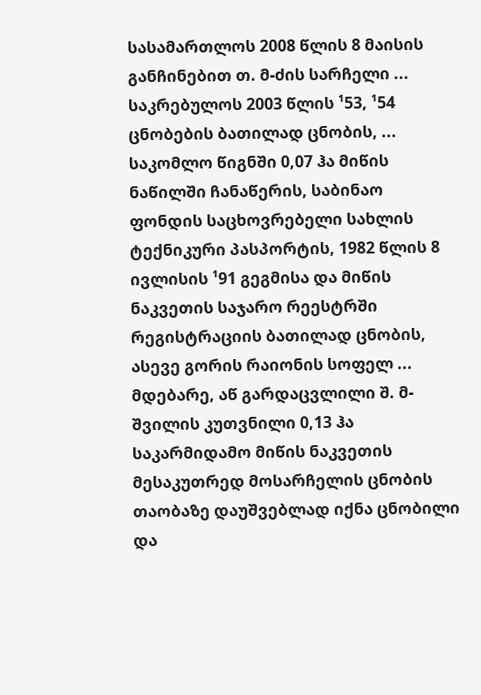სასამართლოს 2008 წლის 8 მაისის განჩინებით თ. მ-ძის სარჩელი ... საკრებულოს 2003 წლის ¹53, ¹54 ცნობების ბათილად ცნობის, ... საკომლო წიგნში 0,07 ჰა მიწის ნაწილში ჩანაწერის, საბინაო ფონდის საცხოვრებელი სახლის ტექნიკური პასპორტის, 1982 წლის 8 ივლისის ¹91 გეგმისა და მიწის ნაკვეთის საჯარო რეესტრში რეგისტრაციის ბათილად ცნობის, ასევე გორის რაიონის სოფელ ... მდებარე, აწ გარდაცვლილი შ. მ-შვილის კუთვნილი 0,13 ჰა საკარმიდამო მიწის ნაკვეთის მესაკუთრედ მოსარჩელის ცნობის თაობაზე დაუშვებლად იქნა ცნობილი და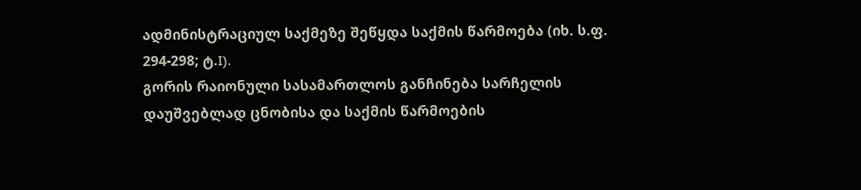ადმინისტრაციულ საქმეზე შეწყდა საქმის წარმოება (იხ. ს.ფ. 294-298; ტ.I).
გორის რაიონული სასამართლოს განჩინება სარჩელის დაუშვებლად ცნობისა და საქმის წარმოების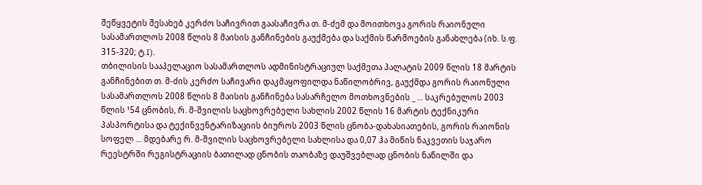შეწყვეტის შესახებ კერძო საჩივრით გაასაჩივრა თ. მ-ძემ და მოითხოვა გორის რაიონული სასამართლოს 2008 წლის 8 მაისის განჩინების გაუქმება და საქმის წარმოების განახლება (იხ. ს.ფ. 315-320; ტ.I).
თბილისის სააპელაციო სასამართლოს ადმინისტრაციულ საქმეთა პალატის 2009 წლის 18 მარტის განჩინებით თ. მ-ძის კერძო საჩივარი დაკმაყოფილდა ნაწილობრივ, გაუქმდა გორის რაიონული სასამართლოს 2008 წლის 8 მაისის განჩინება სასარჩელო მოთხოვნების _ ... საკრებულოს 2003 წლის ¹54 ცნობის, რ. მ-შვილის საცხოვრებელი სახლის 2002 წლის 16 მარტის ტექნიკური პასპორტისა და ტექინვენტარიზაციის ბიუროს 2003 წლის ცნობა-დახასიათების, გორის რაიონის სოფელ ... მდებარე რ. მ-შვილის საცხოვრებელი სახლისა და 0,07 ჰა მიწის ნაკვეთის საჯარო რეესტრში რეგისტრაციის ბათილად ცნობის თაობაზე დაუშვებლად ცნობის ნაწილში და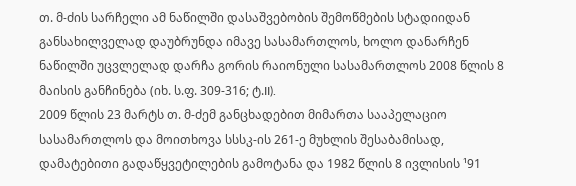თ. მ-ძის სარჩელი ამ ნაწილში დასაშვებობის შემოწმების სტადიიდან განსახილველად დაუბრუნდა იმავე სასამართლოს, ხოლო დანარჩენ ნაწილში უცვლელად დარჩა გორის რაიონული სასამართლოს 2008 წლის 8 მაისის განჩინება (იხ. ს.ფ. 309-316; ტ.II).
2009 წლის 23 მარტს თ. მ-ძემ განცხადებით მიმართა სააპელაციო სასამართლოს და მოითხოვა სსსკ-ის 261-ე მუხლის შესაბამისად, დამატებითი გადაწყვეტილების გამოტანა და 1982 წლის 8 ივლისის ¹91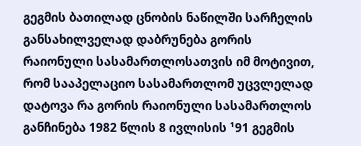გეგმის ბათილად ცნობის ნაწილში სარჩელის განსახილველად დაბრუნება გორის რაიონული სასამართლოსათვის იმ მოტივით, რომ სააპელაციო სასამართლომ უცვლელად დატოვა რა გორის რაიონული სასამართლოს განჩინება 1982 წლის 8 ივლისის ¹91 გეგმის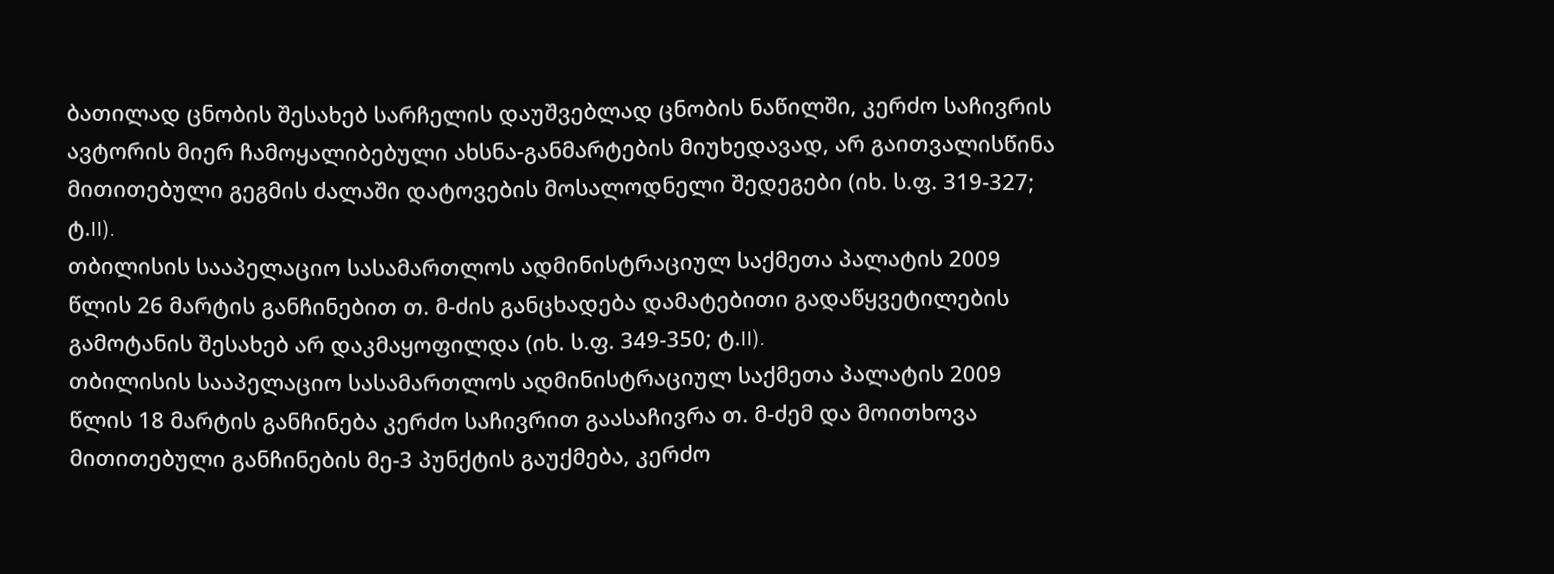ბათილად ცნობის შესახებ სარჩელის დაუშვებლად ცნობის ნაწილში, კერძო საჩივრის ავტორის მიერ ჩამოყალიბებული ახსნა-განმარტების მიუხედავად, არ გაითვალისწინა მითითებული გეგმის ძალაში დატოვების მოსალოდნელი შედეგები (იხ. ს.ფ. 319-327; ტ.II).
თბილისის სააპელაციო სასამართლოს ადმინისტრაციულ საქმეთა პალატის 2009 წლის 26 მარტის განჩინებით თ. მ-ძის განცხადება დამატებითი გადაწყვეტილების გამოტანის შესახებ არ დაკმაყოფილდა (იხ. ს.ფ. 349-350; ტ.II).
თბილისის სააპელაციო სასამართლოს ადმინისტრაციულ საქმეთა პალატის 2009 წლის 18 მარტის განჩინება კერძო საჩივრით გაასაჩივრა თ. მ-ძემ და მოითხოვა მითითებული განჩინების მე-3 პუნქტის გაუქმება, კერძო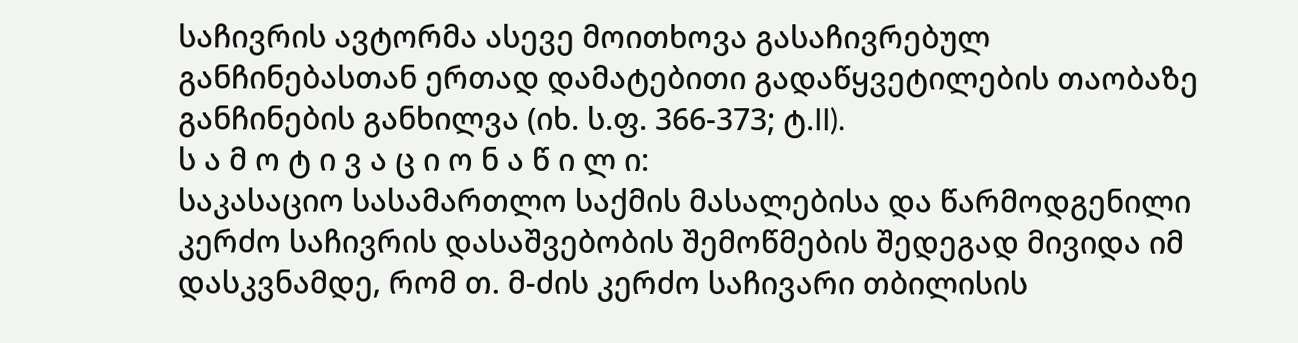საჩივრის ავტორმა ასევე მოითხოვა გასაჩივრებულ განჩინებასთან ერთად დამატებითი გადაწყვეტილების თაობაზე განჩინების განხილვა (იხ. ს.ფ. 366-373; ტ.II).
ს ა მ ო ტ ი ვ ა ც ი ო ნ ა წ ი ლ ი:
საკასაციო სასამართლო საქმის მასალებისა და წარმოდგენილი კერძო საჩივრის დასაშვებობის შემოწმების შედეგად მივიდა იმ დასკვნამდე, რომ თ. მ-ძის კერძო საჩივარი თბილისის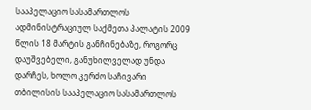სააპელაციო სასამართლოს ადმინისტრაციულ საქმეთა პალატის 2009 წლის 18 მარტის განჩინებაზე, როგორც დაუშვებელი, განუხილველად უნდა დარჩეს, ხოლო კერძო საჩივარი თბილისის სააპელაციო სასამართლოს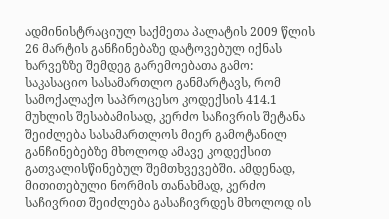ადმინისტრაციულ საქმეთა პალატის 2009 წლის 26 მარტის განჩინებაზე დატოვებულ იქნას ხარვეზზე შემდეგ გარემოებათა გამო:
საკასაციო სასამართლო განმარტავს, რომ სამოქალაქო საპროცესო კოდექსის 414.1 მუხლის შესაბამისად, კერძო საჩივრის შეტანა შეიძლება სასამართლოს მიერ გამოტანილ განჩინებებზე მხოლოდ ამავე კოდექსით გათვალისწინებულ შემთხვევებში. ამდენად, მითითებული ნორმის თანახმად, კერძო საჩივრით შეიძლება გასაჩივრდეს მხოლოდ ის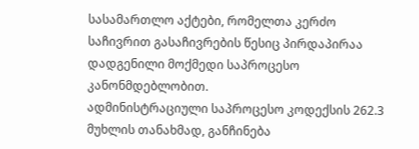სასამართლო აქტები, რომელთა კერძო საჩივრით გასაჩივრების წესიც პირდაპირაა დადგენილი მოქმედი საპროცესო კანონმდებლობით.
ადმინისტრაციული საპროცესო კოდექსის 262.3 მუხლის თანახმად, განჩინება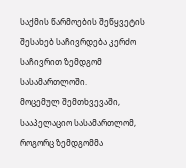საქმის წარმოების შეწყვეტის შესახებ საჩივრდება კერძო საჩივრით ზემდგომ სასამართლოში.
მოცემულ შემთხვევაში, სააპელაციო სასამართლომ, როგორც ზემდგომმა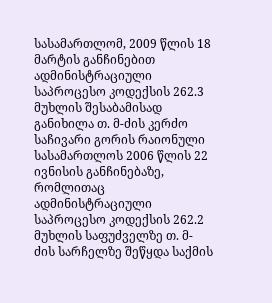სასამართლომ, 2009 წლის 18 მარტის განჩინებით ადმინისტრაციული საპროცესო კოდექსის 262.3 მუხლის შესაბამისად განიხილა თ. მ-ძის კერძო საჩივარი გორის რაიონული სასამართლოს 2006 წლის 22 ივნისის განჩინებაზე, რომლითაც ადმინისტრაციული საპროცესო კოდექსის 262.2 მუხლის საფუძველზე თ. მ-ძის სარჩელზე შეწყდა საქმის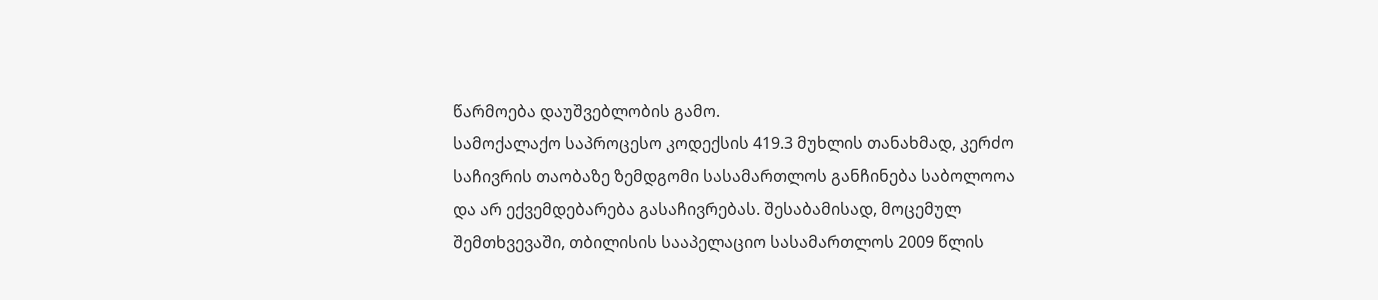წარმოება დაუშვებლობის გამო.
სამოქალაქო საპროცესო კოდექსის 419.3 მუხლის თანახმად, კერძო საჩივრის თაობაზე ზემდგომი სასამართლოს განჩინება საბოლოოა და არ ექვემდებარება გასაჩივრებას. შესაბამისად, მოცემულ შემთხვევაში, თბილისის სააპელაციო სასამართლოს 2009 წლის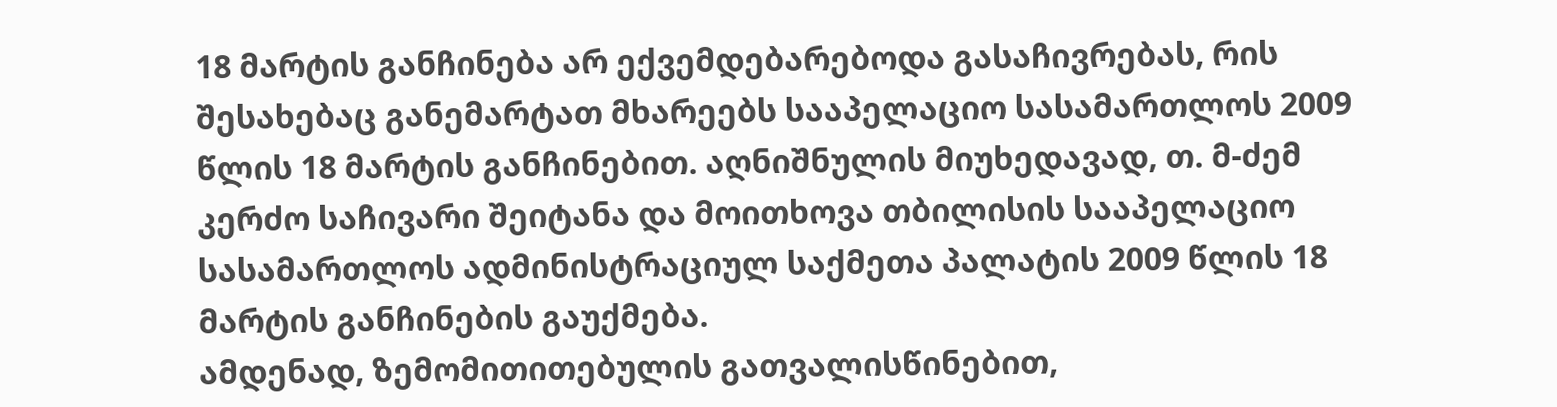18 მარტის განჩინება არ ექვემდებარებოდა გასაჩივრებას, რის შესახებაც განემარტათ მხარეებს სააპელაციო სასამართლოს 2009 წლის 18 მარტის განჩინებით. აღნიშნულის მიუხედავად, თ. მ-ძემ კერძო საჩივარი შეიტანა და მოითხოვა თბილისის სააპელაციო სასამართლოს ადმინისტრაციულ საქმეთა პალატის 2009 წლის 18 მარტის განჩინების გაუქმება.
ამდენად, ზემომითითებულის გათვალისწინებით,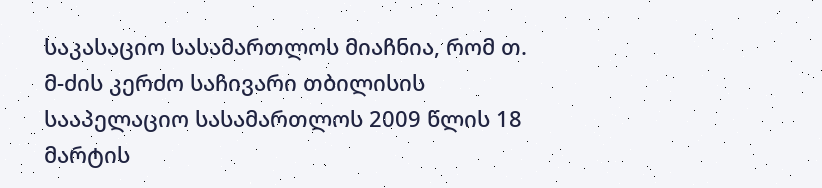საკასაციო სასამართლოს მიაჩნია, რომ თ. მ-ძის კერძო საჩივარი თბილისის სააპელაციო სასამართლოს 2009 წლის 18 მარტის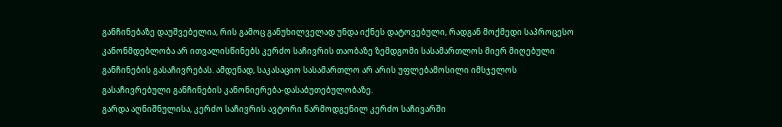განჩინებაზე დაუშვებელია, რის გამოც განუხილველად უნდა იქნეს დატოვებული, რადგან მოქმედი საპროცესო კანონმდებლობა არ ითვალისწინებს კერძო საჩივრის თაობაზე ზემდგომი სასამართლოს მიერ მიღებული განჩინების გასაჩივრებას. ამდენად, საკასაციო სასამართლო არ არის უფლებამოსილი იმსჯელოს გასაჩივრებული განჩინების კანონიერება-დასაბუთებულობაზე.
გარდა აღნიშნულისა, კერძო საჩივრის ავტორი წარმოდგენილ კერძო საჩივარში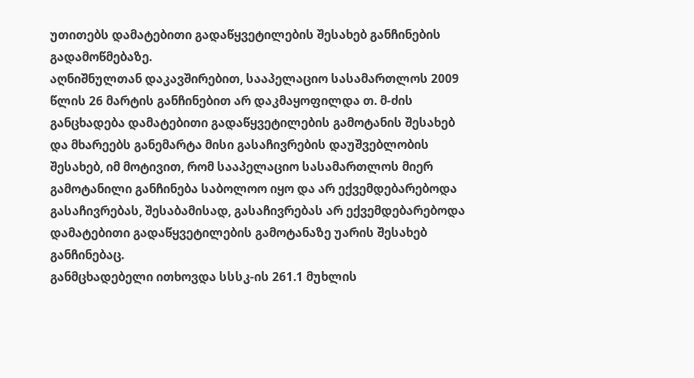უთითებს დამატებითი გადაწყვეტილების შესახებ განჩინების გადამოწმებაზე.
აღნიშნულთან დაკავშირებით, სააპელაციო სასამართლოს 2009 წლის 26 მარტის განჩინებით არ დაკმაყოფილდა თ. მ-ძის განცხადება დამატებითი გადაწყვეტილების გამოტანის შესახებ და მხარეებს განემარტა მისი გასაჩივრების დაუშვებლობის შესახებ, იმ მოტივით, რომ სააპელაციო სასამართლოს მიერ გამოტანილი განჩინება საბოლოო იყო და არ ექვემდებარებოდა გასაჩივრებას, შესაბამისად, გასაჩივრებას არ ექვემდებარებოდა დამატებითი გადაწყვეტილების გამოტანაზე უარის შესახებ განჩინებაც.
განმცხადებელი ითხოვდა სსსკ-ის 261.1 მუხლის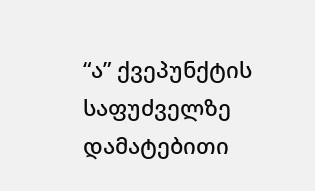“ა” ქვეპუნქტის საფუძველზე დამატებითი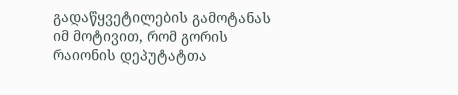გადაწყვეტილების გამოტანას იმ მოტივით, რომ გორის რაიონის დეპუტატთა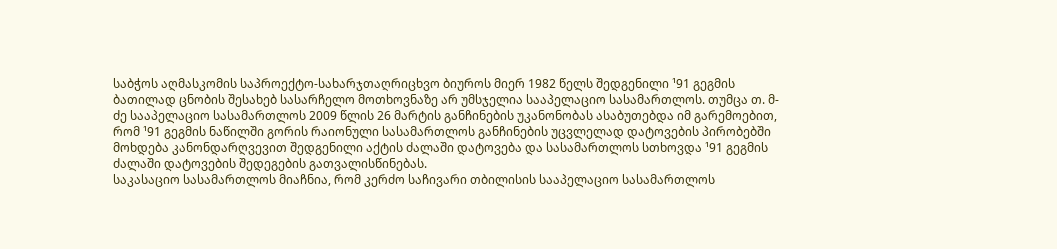საბჭოს აღმასკომის საპროექტო-სახარჯთაღრიცხვო ბიუროს მიერ 1982 წელს შედგენილი ¹91 გეგმის ბათილად ცნობის შესახებ სასარჩელო მოთხოვნაზე არ უმსჯელია სააპელაციო სასამართლოს. თუმცა თ. მ-ძე სააპელაციო სასამართლოს 2009 წლის 26 მარტის განჩინების უკანონობას ასაბუთებდა იმ გარემოებით, რომ ¹91 გეგმის ნაწილში გორის რაიონული სასამართლოს განჩინების უცვლელად დატოვების პირობებში მოხდება კანონდარღვევით შედგენილი აქტის ძალაში დატოვება და სასამართლოს სთხოვდა ¹91 გეგმის ძალაში დატოვების შედეგების გათვალისწინებას.
საკასაციო სასამართლოს მიაჩნია, რომ კერძო საჩივარი თბილისის სააპელაციო სასამართლოს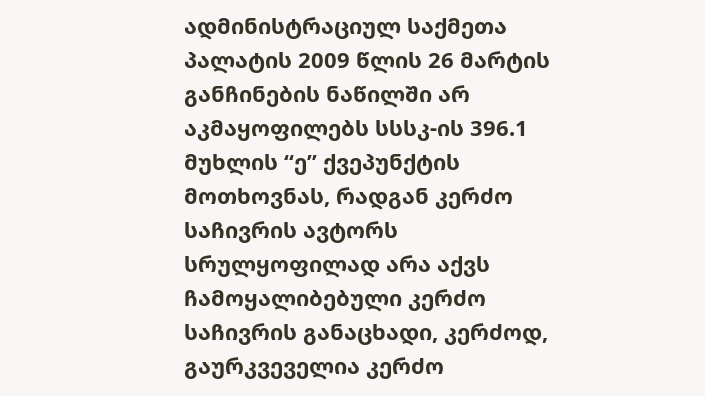ადმინისტრაციულ საქმეთა პალატის 2009 წლის 26 მარტის განჩინების ნაწილში არ აკმაყოფილებს სსსკ-ის 396.1 მუხლის “ე” ქვეპუნქტის მოთხოვნას, რადგან კერძო საჩივრის ავტორს სრულყოფილად არა აქვს ჩამოყალიბებული კერძო საჩივრის განაცხადი, კერძოდ, გაურკვეველია კერძო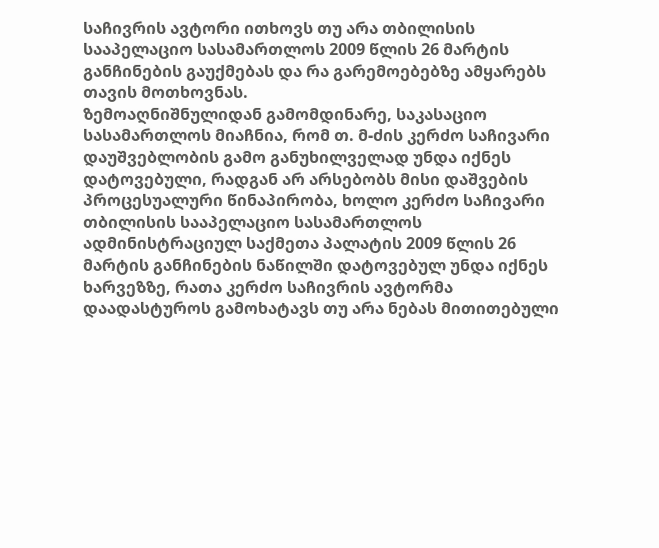საჩივრის ავტორი ითხოვს თუ არა თბილისის სააპელაციო სასამართლოს 2009 წლის 26 მარტის განჩინების გაუქმებას და რა გარემოებებზე ამყარებს თავის მოთხოვნას.
ზემოაღნიშნულიდან გამომდინარე, საკასაციო სასამართლოს მიაჩნია, რომ თ. მ-ძის კერძო საჩივარი დაუშვებლობის გამო განუხილველად უნდა იქნეს დატოვებული, რადგან არ არსებობს მისი დაშვების პროცესუალური წინაპირობა, ხოლო კერძო საჩივარი თბილისის სააპელაციო სასამართლოს ადმინისტრაციულ საქმეთა პალატის 2009 წლის 26 მარტის განჩინების ნაწილში დატოვებულ უნდა იქნეს ხარვეზზე, რათა კერძო საჩივრის ავტორმა დაადასტუროს გამოხატავს თუ არა ნებას მითითებული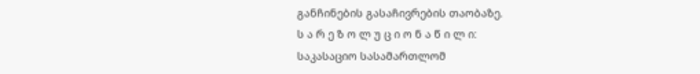განჩინების გასაჩივრების თაობაზე.
ს ა რ ე ზ ო ლ უ ც ი ო ნ ა წ ი ლ ი:
საკასაციო სასამართლომ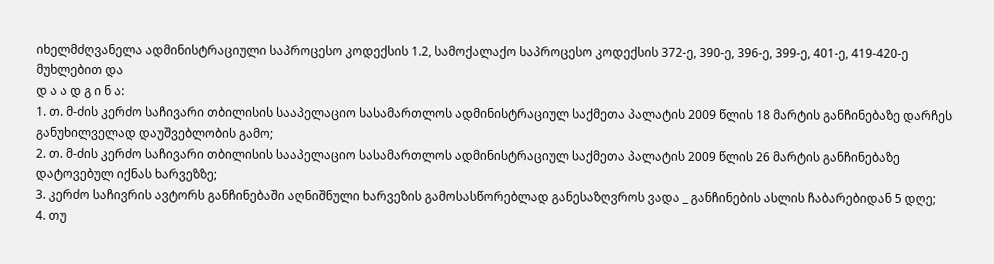იხელმძღვანელა ადმინისტრაციული საპროცესო კოდექსის 1.2, სამოქალაქო საპროცესო კოდექსის 372-ე, 390-ე, 396-ე, 399-ე, 401-ე, 419-420-ე მუხლებით და
დ ა ა დ გ ი ნ ა:
1. თ. მ-ძის კერძო საჩივარი თბილისის სააპელაციო სასამართლოს ადმინისტრაციულ საქმეთა პალატის 2009 წლის 18 მარტის განჩინებაზე დარჩეს განუხილველად დაუშვებლობის გამო;
2. თ. მ-ძის კერძო საჩივარი თბილისის სააპელაციო სასამართლოს ადმინისტრაციულ საქმეთა პალატის 2009 წლის 26 მარტის განჩინებაზე დატოვებულ იქნას ხარვეზზე;
3. კერძო საჩივრის ავტორს განჩინებაში აღნიშნული ხარვეზის გამოსასწორებლად განესაზღვროს ვადა _ განჩინების ასლის ჩაბარებიდან 5 დღე;
4. თუ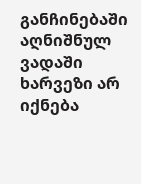განჩინებაში აღნიშნულ ვადაში ხარვეზი არ იქნება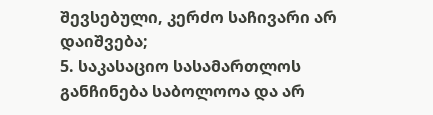შევსებული, კერძო საჩივარი არ დაიშვება;
5. საკასაციო სასამართლოს განჩინება საბოლოოა და არ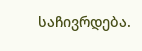საჩივრდება.